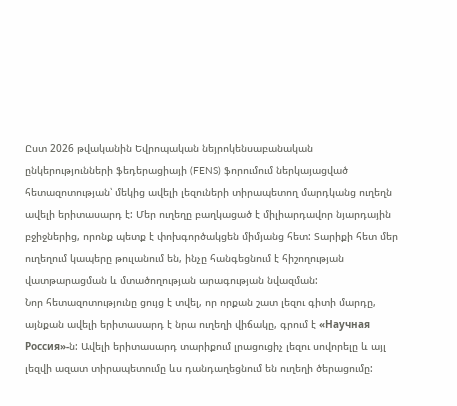Ըստ 2026 թվականին Եվրոպական նեյրոկենսաբանական ընկերությունների ֆեդերացիայի (FENS) ֆորումում ներկայացված հետազոտության՝ մեկից ավելի լեզուների տիրապետող մարդկանց ուղեղն ավելի երիտասարդ է: Մեր ուղեղը բաղկացած է միլիարդավոր նյարդային բջիջներից, որոնք պետք է փոխգործակցեն միմյանց հետ: Տարիքի հետ մեր ուղեղում կապերը թուլանում են, ինչը հանգեցնում է հիշողության վատթարացման և մտածողության արագության նվազման:
Նոր հետազոտությունը ցույց է տվել, որ որքան շատ լեզու գիտի մարդը, այնքան ավելի երիտասարդ է նրա ուղեղի վիճակը, գրում է «Научная Россия»-ն: Ավելի երիտասարդ տարիքում լրացուցիչ լեզու սովորելը և այլ լեզվի ազատ տիրապետումը ևս դանդաղեցնում են ուղեղի ծերացումը: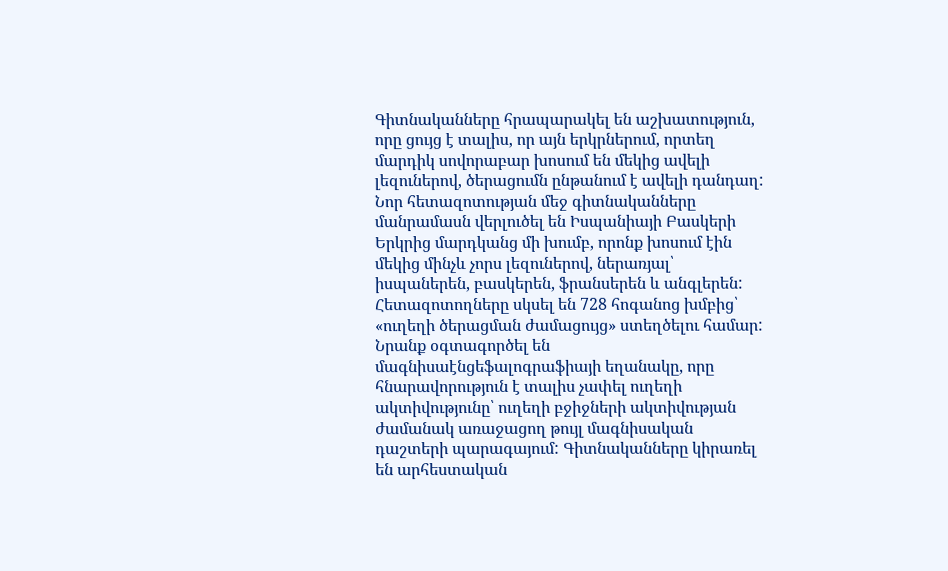Գիտնականները հրապարակել են աշխատություն, որը ցույց է տալիս, որ այն երկրներում, որտեղ մարդիկ սովորաբար խոսում են մեկից ավելի լեզուներով, ծերացումն ընթանում է ավելի դանդաղ: Նոր հետազոտության մեջ գիտնականները մանրամասն վերլուծել են Իսպանիայի Բասկերի Երկրից մարդկանց մի խումբ, որոնք խոսում էին մեկից մինչև չորս լեզուներով, ներառյալ՝ իսպաներեն, բասկերեն, ֆրանսերեն և անգլերեն:
Հետազոտողները սկսել են 728 հոգանոց խմբից՝ «ուղեղի ծերացման ժամացույց» ստեղծելու համար: Նրանք օգտագործել են մագնիսաէնցեֆալոգրաֆիայի եղանակը, որը հնարավորություն է տալիս չափել ուղեղի ակտիվությունը՝ ուղեղի բջիջների ակտիվության ժամանակ առաջացող թույլ մագնիսական դաշտերի պարագայում: Գիտնականները կիրառել են արհեստական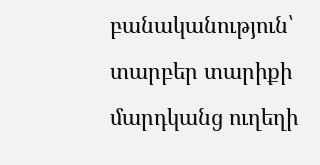բանականություն՝ տարբեր տարիքի մարդկանց ուղեղի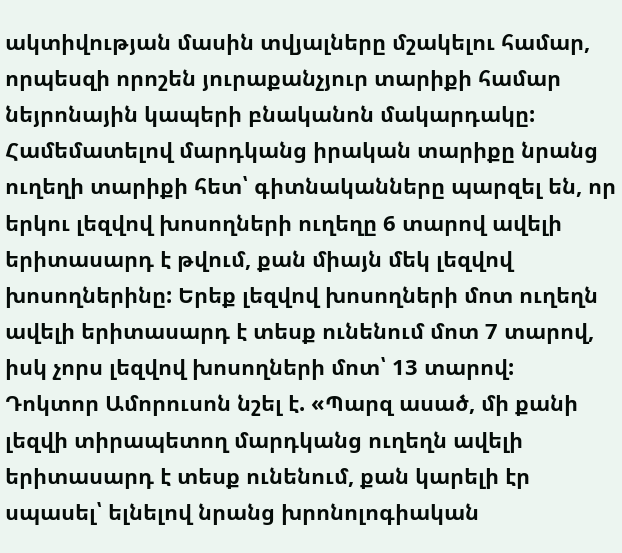ակտիվության մասին տվյալները մշակելու համար, որպեսզի որոշեն յուրաքանչյուր տարիքի համար նեյրոնային կապերի բնականոն մակարդակը:
Համեմատելով մարդկանց իրական տարիքը նրանց ուղեղի տարիքի հետ՝ գիտնականները պարզել են, որ երկու լեզվով խոսողների ուղեղը 6 տարով ավելի երիտասարդ է թվում, քան միայն մեկ լեզվով խոսողներինը: Երեք լեզվով խոսողների մոտ ուղեղն ավելի երիտասարդ է տեսք ունենում մոտ 7 տարով, իսկ չորս լեզվով խոսողների մոտ՝ 13 տարով:
Դոկտոր Ամորուսոն նշել է. «Պարզ ասած, մի քանի լեզվի տիրապետող մարդկանց ուղեղն ավելի երիտասարդ է տեսք ունենում, քան կարելի էր սպասել՝ ելնելով նրանց խրոնոլոգիական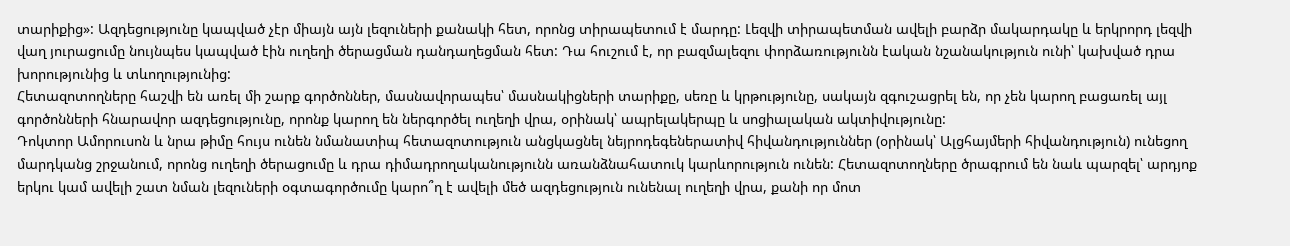տարիքից»: Ազդեցությունը կապված չէր միայն այն լեզուների քանակի հետ, որոնց տիրապետում է մարդը: Լեզվի տիրապետման ավելի բարձր մակարդակը և երկրորդ լեզվի վաղ յուրացումը նույնպես կապված էին ուղեղի ծերացման դանդաղեցման հետ: Դա հուշում է, որ բազմալեզու փորձառությունն էական նշանակություն ունի՝ կախված դրա խորությունից և տևողությունից:
Հետազոտողները հաշվի են առել մի շարք գործոններ, մասնավորապես՝ մասնակիցների տարիքը, սեռը և կրթությունը, սակայն զգուշացրել են, որ չեն կարող բացառել այլ գործոնների հնարավոր ազդեցությունը, որոնք կարող են ներգործել ուղեղի վրա, օրինակ՝ ապրելակերպը և սոցիալական ակտիվությունը:
Դոկտոր Ամորուսոն և նրա թիմը հույս ունեն նմանատիպ հետազոտություն անցկացնել նեյրոդեգեներատիվ հիվանդություններ (օրինակ՝ Ալցհայմերի հիվանդություն) ունեցող մարդկանց շրջանում, որոնց ուղեղի ծերացումը և դրա դիմադրողականությունն առանձնահատուկ կարևորություն ունեն: Հետազոտողները ծրագրում են նաև պարզել՝ արդյոք երկու կամ ավելի շատ նման լեզուների օգտագործումը կարո՞ղ է ավելի մեծ ազդեցություն ունենալ ուղեղի վրա, քանի որ մոտ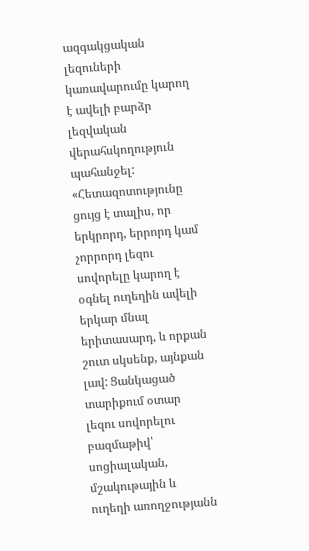ազգակցական լեզուների կառավարումը կարող է ավելի բարձր լեզվական վերահսկողություն պահանջել:
«Հետազոտությունը ցույց է տալիս, որ երկրորդ, երրորդ կամ չորրորդ լեզու սովորելը կարող է օգնել ուղեղին ավելի երկար մնալ երիտասարդ, և որքան շուտ սկսենք, այնքան լավ: Ցանկացած տարիքում օտար լեզու սովորելու բազմաթիվ՝ սոցիալական, մշակութային և ուղեղի առողջությանն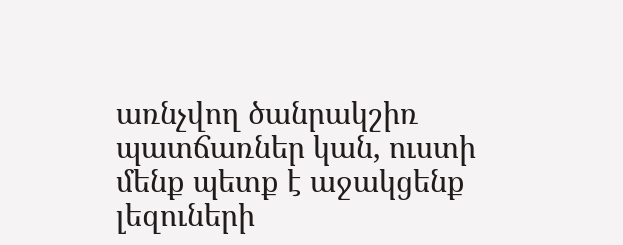առնչվող ծանրակշիռ պատճառներ կան, ուստի մենք պետք է աջակցենք լեզուների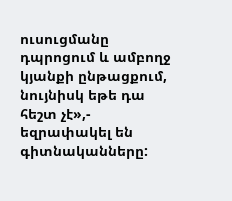ուսուցմանը դպրոցում և ամբողջ կյանքի ընթացքում, նույնիսկ եթե դա հեշտ չէ»,- եզրափակել են գիտնականները: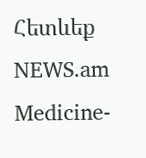Հետևեք NEWS.am Medicine-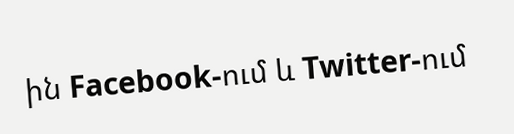ին Facebook-ում և Twitter-ում